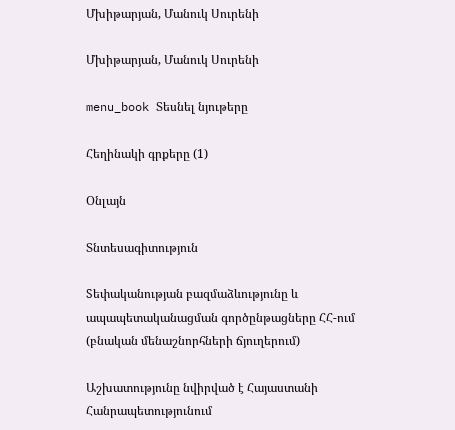Մխիթարյան, Մանուկ Սուրենի

Մխիթարյան, Մանուկ Սուրենի

menu_book Տեսնել նյութերը

Հեղինակի գրքերը (1)

Օնլայն

Տնտեսագիտություն

Sեփականության բազմաձևությունը և ապապետականացման գործընթացները ՀՀ-ում (բնական մենաշնորհների ճյուղերում)

Աշխատությունը նվիրված է Հայաստանի Հանրապետությունում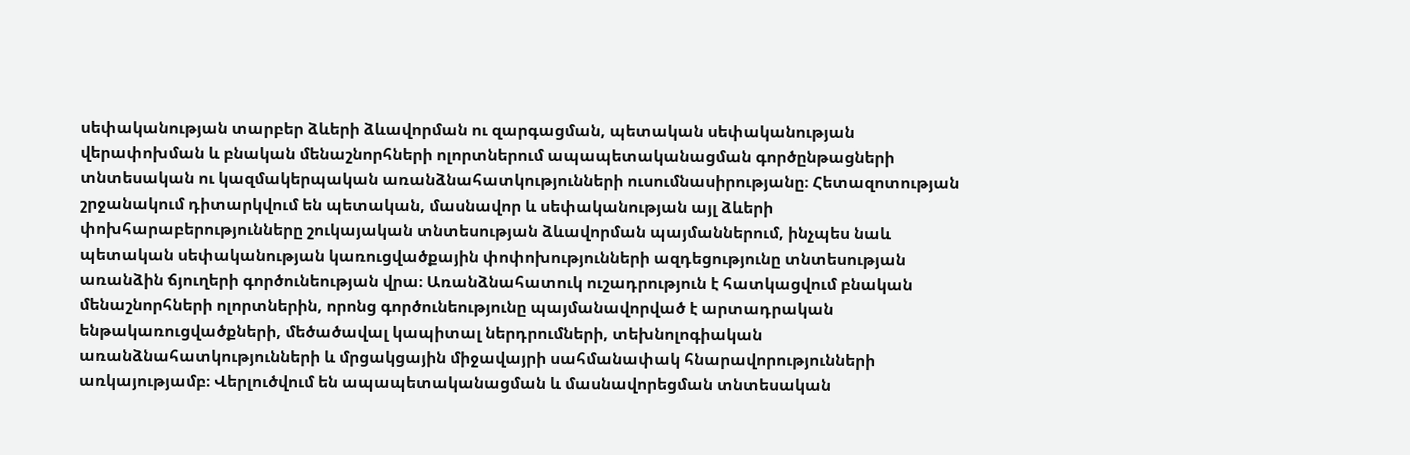սեփականության տարբեր ձևերի ձևավորման ու զարգացման, պետական սեփականության վերափոխման և բնական մենաշնորհների ոլորտներում ապապետականացման գործընթացների տնտեսական ու կազմակերպական առանձնահատկությունների ուսումնասիրությանը։ Հետազոտության շրջանակում դիտարկվում են պետական, մասնավոր և սեփականության այլ ձևերի փոխհարաբերությունները շուկայական տնտեսության ձևավորման պայմաններում, ինչպես նաև պետական սեփականության կառուցվածքային փոփոխությունների ազդեցությունը տնտեսության առանձին ճյուղերի գործունեության վրա։ Առանձնահատուկ ուշադրություն է հատկացվում բնական մենաշնորհների ոլորտներին, որոնց գործունեությունը պայմանավորված է արտադրական ենթակառուցվածքների, մեծածավալ կապիտալ ներդրումների, տեխնոլոգիական առանձնահատկությունների և մրցակցային միջավայրի սահմանափակ հնարավորությունների առկայությամբ։ Վերլուծվում են ապապետականացման և մասնավորեցման տնտեսական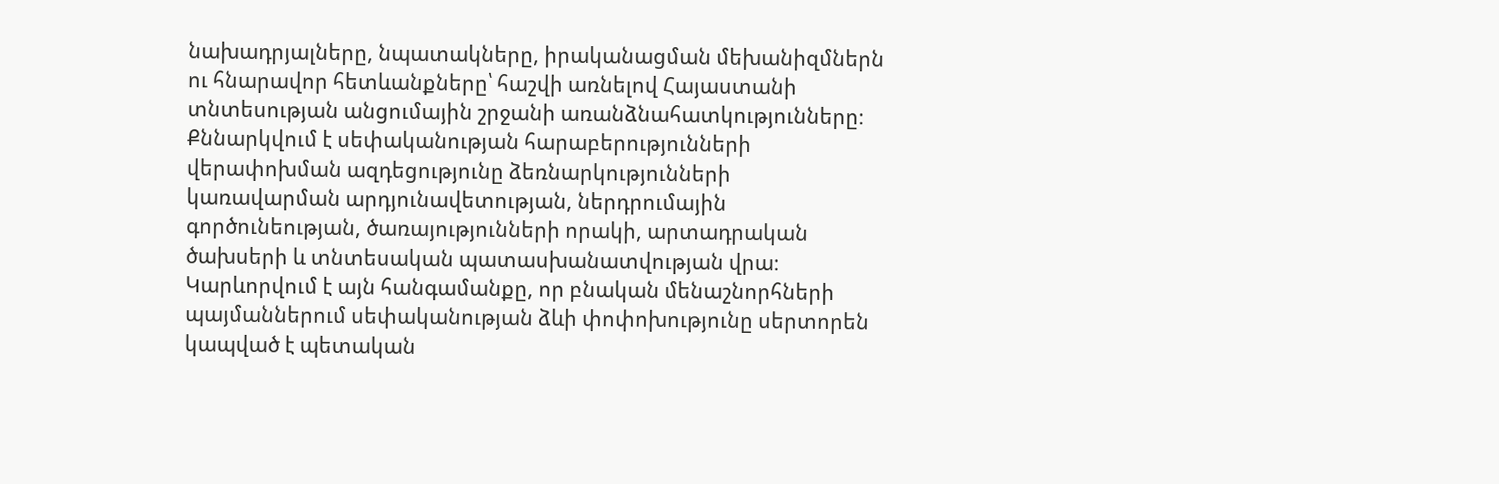նախադրյալները, նպատակները, իրականացման մեխանիզմներն ու հնարավոր հետևանքները՝ հաշվի առնելով Հայաստանի տնտեսության անցումային շրջանի առանձնահատկությունները։ Քննարկվում է սեփականության հարաբերությունների վերափոխման ազդեցությունը ձեռնարկությունների կառավարման արդյունավետության, ներդրումային գործունեության, ծառայությունների որակի, արտադրական ծախսերի և տնտեսական պատասխանատվության վրա։ Կարևորվում է այն հանգամանքը, որ բնական մենաշնորհների պայմաններում սեփականության ձևի փոփոխությունը սերտորեն կապված է պետական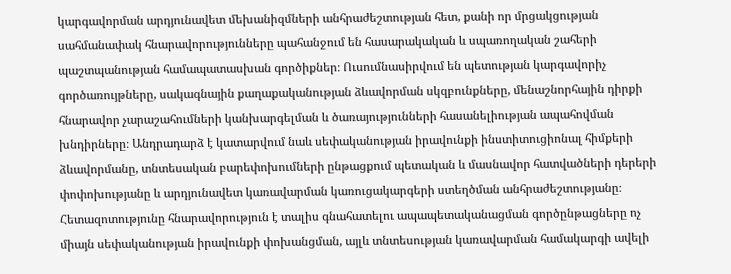կարգավորման արդյունավետ մեխանիզմների անհրաժեշտության հետ, քանի որ մրցակցության սահմանափակ հնարավորությունները պահանջում են հասարակական և սպառողական շահերի պաշտպանության համապատասխան գործիքներ։ Ուսումնասիրվում են պետության կարգավորիչ գործառույթները, սակագնային քաղաքականության ձևավորման սկզբունքները, մենաշնորհային դիրքի հնարավոր չարաշահումների կանխարգելման և ծառայությունների հասանելիության ապահովման խնդիրները։ Անդրադարձ է կատարվում նաև սեփականության իրավունքի ինստիտուցիոնալ հիմքերի ձևավորմանը, տնտեսական բարեփոխումների ընթացքում պետական և մասնավոր հատվածների դերերի փոփոխությանը և արդյունավետ կառավարման կառուցակարգերի ստեղծման անհրաժեշտությանը։ Հետազոտությունը հնարավորություն է տալիս գնահատելու ապապետականացման գործընթացները ոչ միայն սեփականության իրավունքի փոխանցման, այլև տնտեսության կառավարման համակարգի ավելի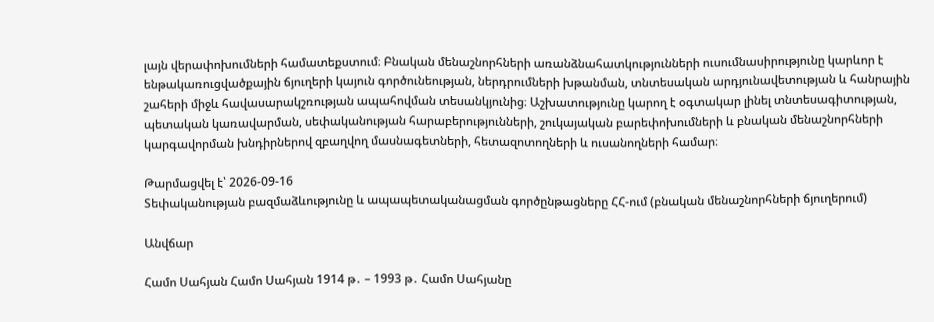լայն վերափոխումների համատեքստում։ Բնական մենաշնորհների առանձնահատկությունների ուսումնասիրությունը կարևոր է ենթակառուցվածքային ճյուղերի կայուն գործունեության, ներդրումների խթանման, տնտեսական արդյունավետության և հանրային շահերի միջև հավասարակշռության ապահովման տեսանկյունից։ Աշխատությունը կարող է օգտակար լինել տնտեսագիտության, պետական կառավարման, սեփականության հարաբերությունների, շուկայական բարեփոխումների և բնական մենաշնորհների կարգավորման խնդիրներով զբաղվող մասնագետների, հետազոտողների և ուսանողների համար։

Թարմացվել է՝ 2026-09-16
Sեփականության բազմաձևությունը և ապապետականացման գործընթացները ՀՀ-ում (բնական մենաշնորհների ճյուղերում)

Անվճար

Համո Սահյան Համո Սահյան 1914 թ․ – 1993 թ․ Համո Սահյանը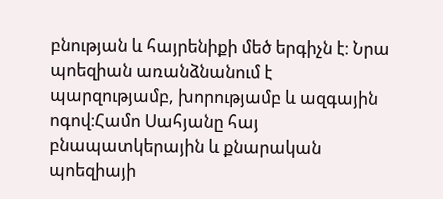բնության և հայրենիքի մեծ երգիչն է։ Նրա պոեզիան առանձնանում է պարզությամբ, խորությամբ և ազգային ոգով։Համո Սահյանը հայ բնապատկերային և քնարական պոեզիայի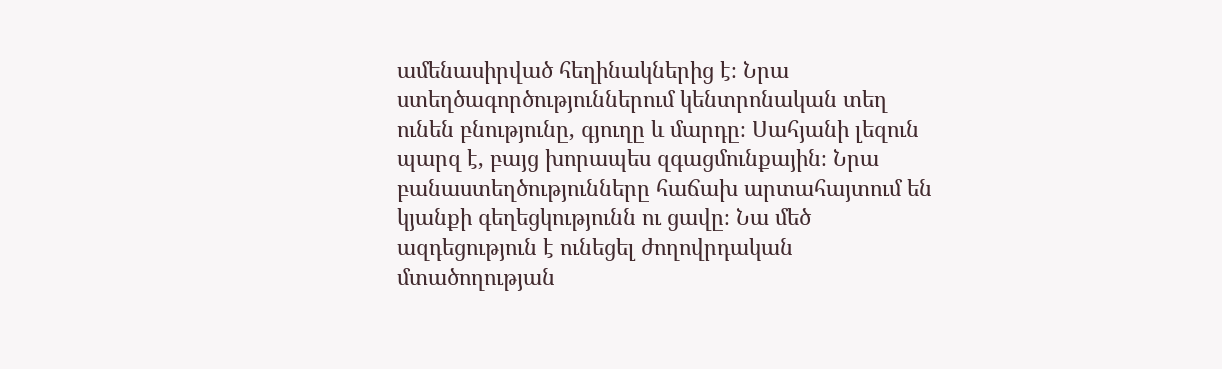ամենասիրված հեղինակներից է։ Նրա ստեղծագործություններում կենտրոնական տեղ ունեն բնությունը, գյուղը և մարդը։ Սահյանի լեզուն պարզ է, բայց խորապես զգացմունքային։ Նրա բանաստեղծությունները հաճախ արտահայտում են կյանքի գեղեցկությունն ու ցավը։ Նա մեծ ազդեցություն է ունեցել ժողովրդական մտածողության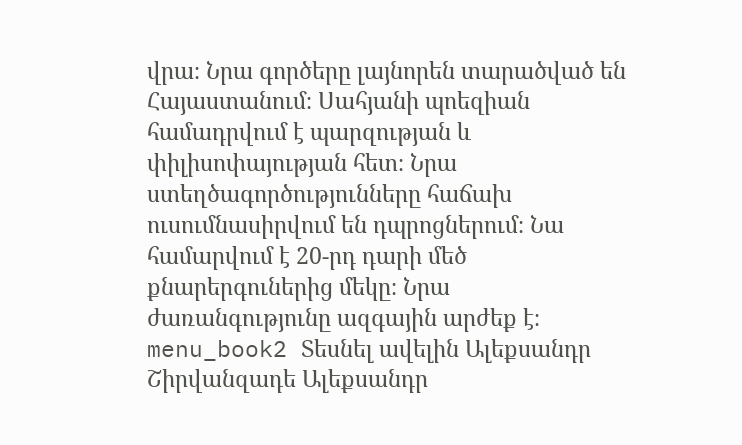վրա։ Նրա գործերը լայնորեն տարածված են Հայաստանում։ Սահյանի պոեզիան համադրվում է պարզության և փիլիսոփայության հետ։ Նրա ստեղծագործությունները հաճախ ուսումնասիրվում են դպրոցներում։ Նա համարվում է 20-րդ դարի մեծ քնարերգուներից մեկը։ Նրա ժառանգությունը ազգային արժեք է։ menu_book2 Տեսնել ավելին Ալեքսանդր Շիրվանզադե Ալեքսանդր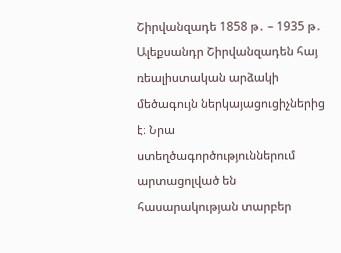Շիրվանզադե 1858 թ․ – 1935 թ․ Ալեքսանդր Շիրվանզադեն հայ ռեալիստական արձակի մեծագույն ներկայացուցիչներից է։ Նրա ստեղծագործություններում արտացոլված են հասարակության տարբեր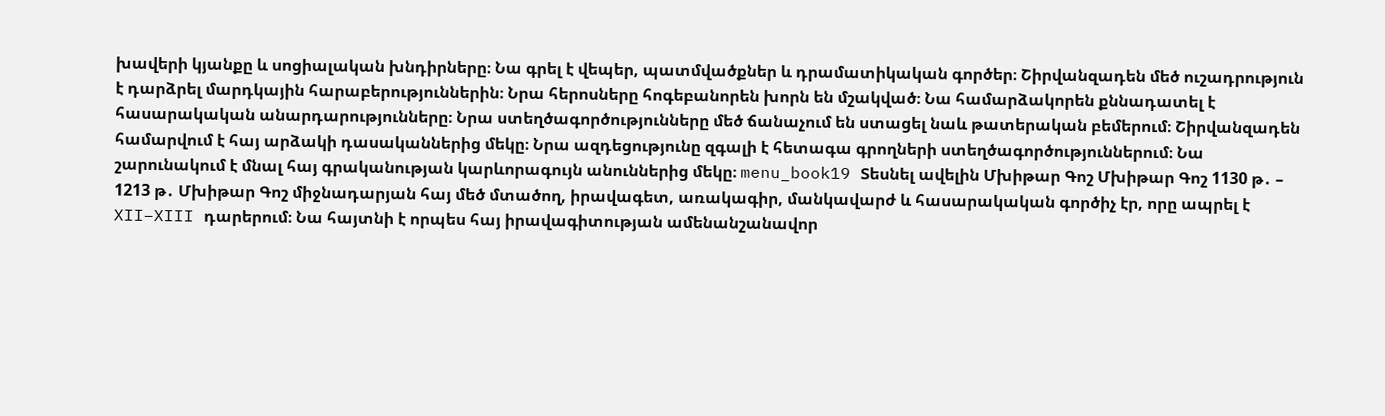խավերի կյանքը և սոցիալական խնդիրները։ Նա գրել է վեպեր, պատմվածքներ և դրամատիկական գործեր։ Շիրվանզադեն մեծ ուշադրություն է դարձրել մարդկային հարաբերություններին։ Նրա հերոսները հոգեբանորեն խորն են մշակված։ Նա համարձակորեն քննադատել է հասարակական անարդարությունները։ Նրա ստեղծագործությունները մեծ ճանաչում են ստացել նաև թատերական բեմերում։ Շիրվանզադեն համարվում է հայ արձակի դասականներից մեկը։ Նրա ազդեցությունը զգալի է հետագա գրողների ստեղծագործություններում։ Նա շարունակում է մնալ հայ գրականության կարևորագույն անուններից մեկը։ menu_book19 Տեսնել ավելին Մխիթար Գոշ Մխիթար Գոշ 1130 թ․ – 1213 թ․ Մխիթար Գոշ միջնադարյան հայ մեծ մտածող, իրավագետ, առակագիր, մանկավարժ և հասարակական գործիչ էր, որը ապրել է XII–XIII դարերում։ Նա հայտնի է որպես հայ իրավագիտության ամենանշանավոր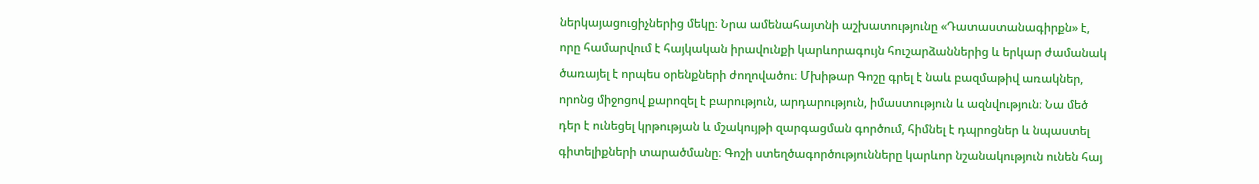ներկայացուցիչներից մեկը։ Նրա ամենահայտնի աշխատությունը «Դատաստանագիրքն» է, որը համարվում է հայկական իրավունքի կարևորագույն հուշարձաններից և երկար ժամանակ ծառայել է որպես օրենքների ժողովածու։ Մխիթար Գոշը գրել է նաև բազմաթիվ առակներ, որոնց միջոցով քարոզել է բարություն, արդարություն, իմաստություն և ազնվություն։ Նա մեծ դեր է ունեցել կրթության և մշակույթի զարգացման գործում, հիմնել է դպրոցներ և նպաստել գիտելիքների տարածմանը։ Գոշի ստեղծագործությունները կարևոր նշանակություն ունեն հայ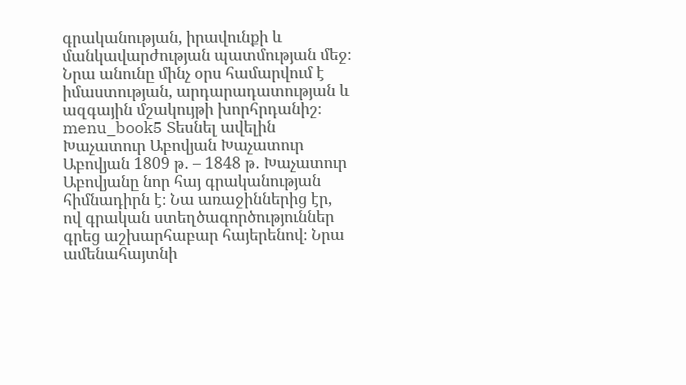գրականության, իրավունքի և մանկավարժության պատմության մեջ։ Նրա անունը մինչ օրս համարվում է իմաստության, արդարադատության և ազգային մշակույթի խորհրդանիշ։ menu_book5 Տեսնել ավելին Խաչատուր Աբովյան Խաչատուր Աբովյան 1809 թ․ – 1848 թ․ Խաչատուր Աբովյանը նոր հայ գրականության հիմնադիրն է։ Նա առաջիններից էր, ով գրական ստեղծագործություններ գրեց աշխարհաբար հայերենով։ Նրա ամենահայտնի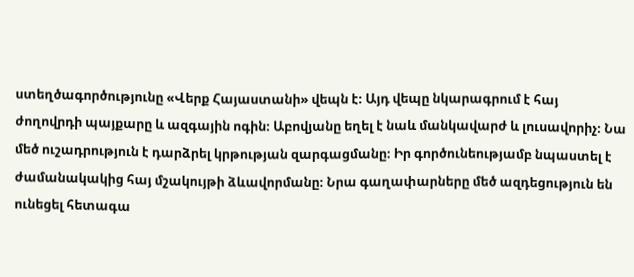ստեղծագործությունը «Վերք Հայաստանի» վեպն է։ Այդ վեպը նկարագրում է հայ ժողովրդի պայքարը և ազգային ոգին։ Աբովյանը եղել է նաև մանկավարժ և լուսավորիչ։ Նա մեծ ուշադրություն է դարձրել կրթության զարգացմանը։ Իր գործունեությամբ նպաստել է ժամանակակից հայ մշակույթի ձևավորմանը։ Նրա գաղափարները մեծ ազդեցություն են ունեցել հետագա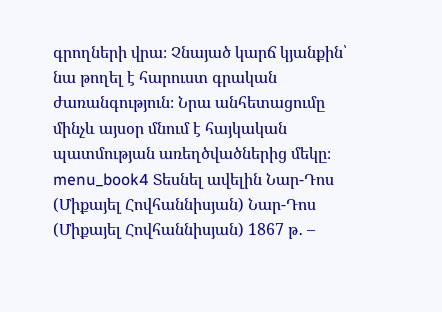գրողների վրա։ Չնայած կարճ կյանքին՝ նա թողել է հարուստ գրական ժառանգություն։ Նրա անհետացումը մինչև այսօր մնում է հայկական պատմության առեղծվածներից մեկը։ menu_book4 Տեսնել ավելին Նար-Դոս (Միքայել Հովհաննիսյան) Նար-Դոս (Միքայել Հովհաննիսյան) 1867 թ․ –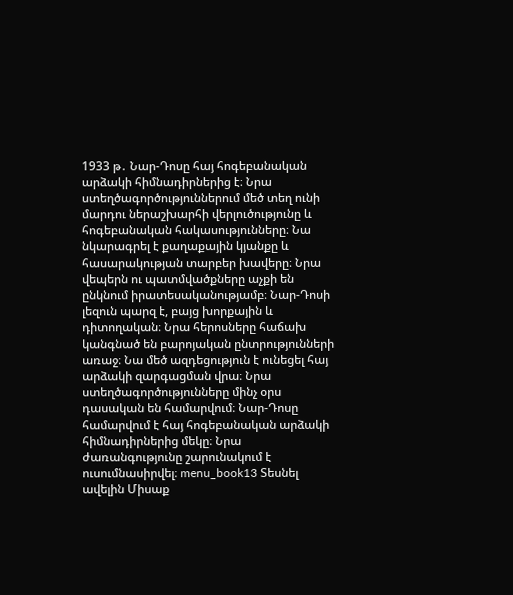1933 թ․ Նար-Դոսը հայ հոգեբանական արձակի հիմնադիրներից է։ Նրա ստեղծագործություններում մեծ տեղ ունի մարդու ներաշխարհի վերլուծությունը և հոգեբանական հակասությունները։ Նա նկարագրել է քաղաքային կյանքը և հասարակության տարբեր խավերը։ Նրա վեպերն ու պատմվածքները աչքի են ընկնում իրատեսականությամբ։ Նար-Դոսի լեզուն պարզ է, բայց խորքային և դիտողական։ Նրա հերոսները հաճախ կանգնած են բարոյական ընտրությունների առաջ։ Նա մեծ ազդեցություն է ունեցել հայ արձակի զարգացման վրա։ Նրա ստեղծագործությունները մինչ օրս դասական են համարվում։ Նար-Դոսը համարվում է հայ հոգեբանական արձակի հիմնադիրներից մեկը։ Նրա ժառանգությունը շարունակում է ուսումնասիրվել։ menu_book13 Տեսնել ավելին Միսաք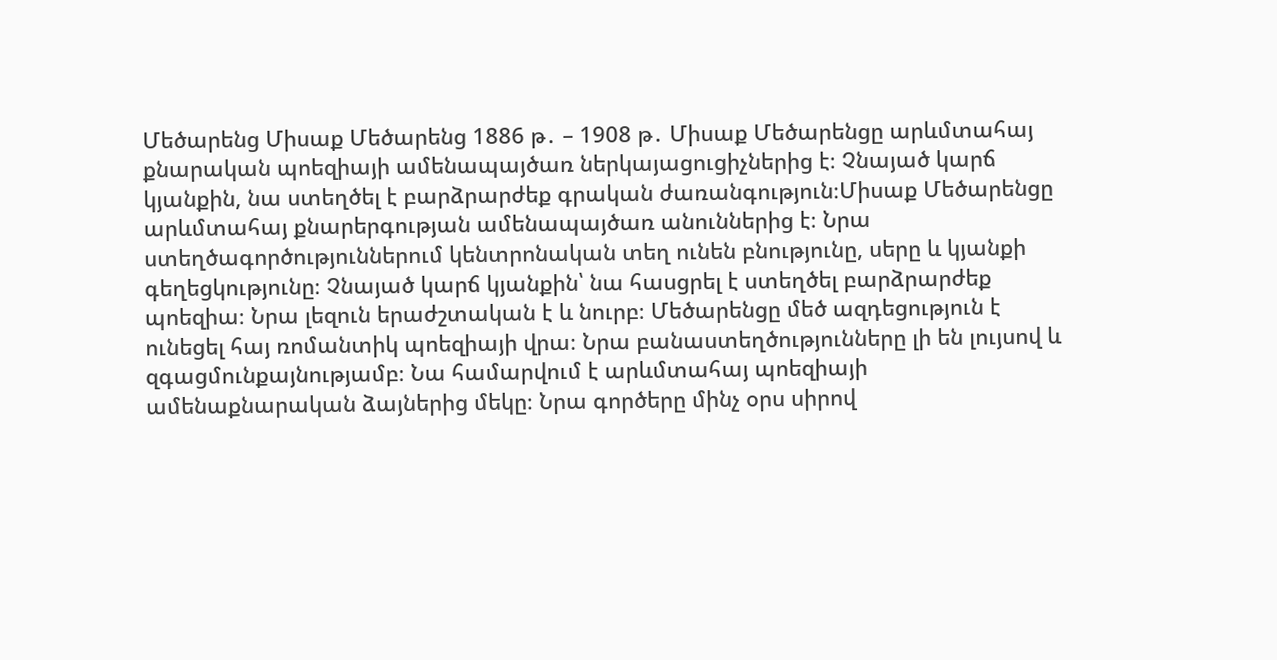Մեծարենց Միսաք Մեծարենց 1886 թ․ – 1908 թ․ Միսաք Մեծարենցը արևմտահայ քնարական պոեզիայի ամենապայծառ ներկայացուցիչներից է։ Չնայած կարճ կյանքին, նա ստեղծել է բարձրարժեք գրական ժառանգություն։Միսաք Մեծարենցը արևմտահայ քնարերգության ամենապայծառ անուններից է։ Նրա ստեղծագործություններում կենտրոնական տեղ ունեն բնությունը, սերը և կյանքի գեղեցկությունը։ Չնայած կարճ կյանքին՝ նա հասցրել է ստեղծել բարձրարժեք պոեզիա։ Նրա լեզուն երաժշտական է և նուրբ։ Մեծարենցը մեծ ազդեցություն է ունեցել հայ ռոմանտիկ պոեզիայի վրա։ Նրա բանաստեղծությունները լի են լույսով և զգացմունքայնությամբ։ Նա համարվում է արևմտահայ պոեզիայի ամենաքնարական ձայներից մեկը։ Նրա գործերը մինչ օրս սիրով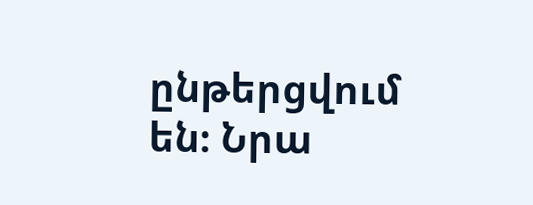ընթերցվում են։ Նրա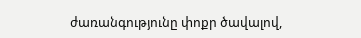ժառանգությունը փոքր ծավալով,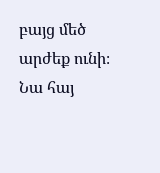բայց մեծ արժեք ունի։ Նա հայ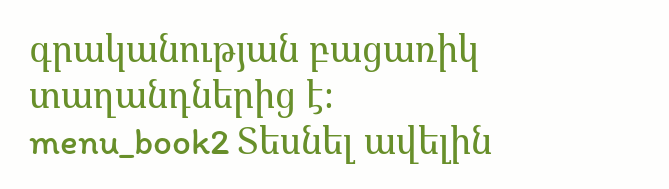գրականության բացառիկ տաղանդներից է։ menu_book2 Տեսնել ավելին